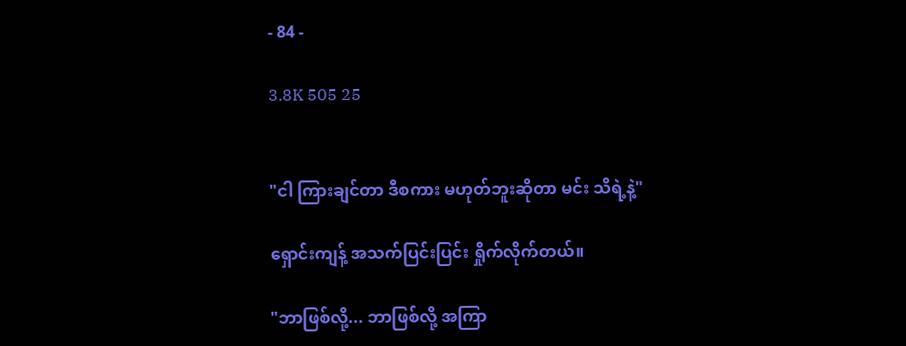- 84 -

3.8K 505 25


"ငါ ကြားချင်တာ ဒီစကား မဟုတ်ဘူးဆိုတာ မင်း သိရဲ့နဲ့"

ရှောင်းကျန့် အသက်ပြင်းပြင်း ရှိုက်လိုက်တယ်။

"ဘာဖြစ်လို့... ဘာဖြစ်လို့ အကြာ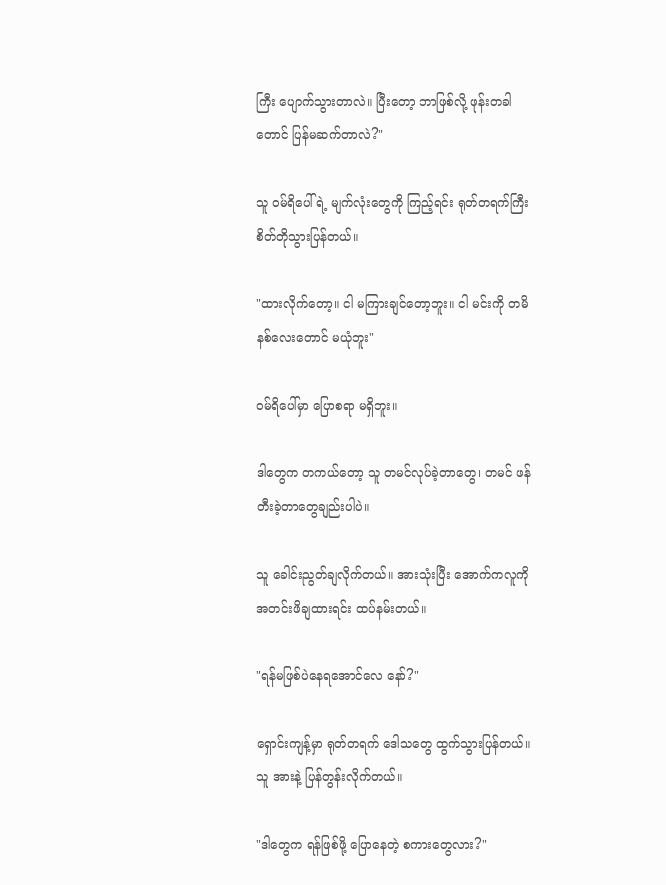ကြီး ပျောက်သွားတာလဲ။ ပြီးတော့ ဘာဖြစ်လို့ ဖုန်းတခါတောင် ပြန်မဆက်တာလဲ?"

သူ ဝမ်ရိပေါ်ရဲ့ မျက်လုံးတွေကို ကြည့်ရင်း ရုတ်တရက်ကြီး စိတ်တိုသွားပြန်တယ်။

"ထားလိုက်တော့။ ငါ မကြားချင်တော့ဘူး။ ငါ မင်းကို တမိနစ်လေးတောင် မယုံဘူး"

ဝမ်ရိပေါ်မှာ ပြောစရာ မရှိဘူး။

ဒါတွေက တကယ်တော့ သူ တမင်လုပ်ခဲ့တာတွေ၊ တမင် ဖန်တီးခဲ့တာတွေချည်းပါပဲ။

သူ ခေါင်းညွတ်ချလိုက်တယ်။ အားသုံးပြီး အောက်ကလူကို အတင်းဖိချထားရင်း ထပ်နမ်းတယ်။

"ရန်မဖြစ်ပဲနေရအောင်‌လေ နော်?"

ရှောင်းကျန့်မှာ ရုတ်တရက် ဒေါသတွေ ထွက်သွားပြန်တယ်။ သူ အားနဲ့ ပြန်တွန်းလိုက်တယ်။

"ဒါတွေက ရန်ဖြစ်ဖို့ ပြောနေတဲ့ စကားတွေလား?"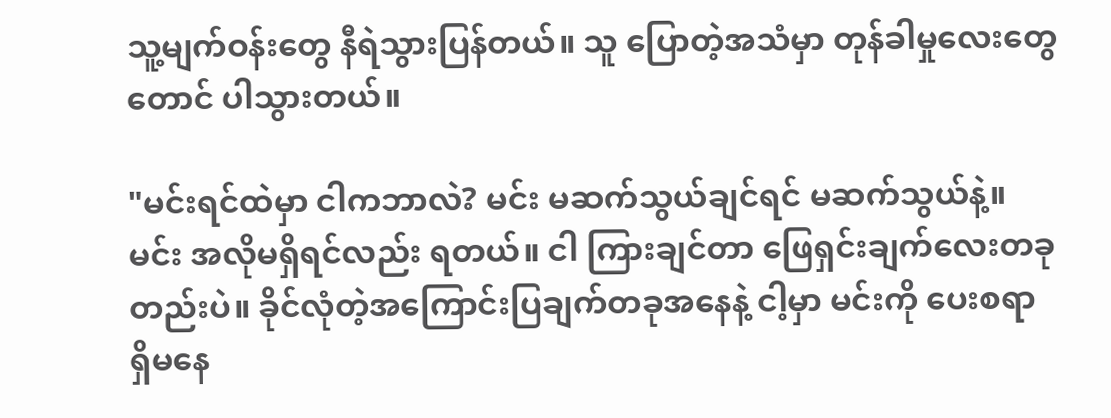သူ့မျက်ဝန်းတွေ နီရဲသွားပြန်တယ်။ သူ ပြောတဲ့အသံမှာ တုန်ခါမှုလေးတွေတောင် ပါသွားတယ်။

"မင်းရင်ထဲမှာ ငါကဘာလဲ? မင်း မဆက်သွယ်ချင်ရင် မဆက်သွယ်နဲ့။ မင်း အလိုမရှိရင်လည်း ရတယ်။ ငါ ကြားချင်တာ ဖြေရှင်းချက်လေးတခုတည်းပဲ။ ခိုင်လုံတဲ့အကြောင်းပြချက်တခုအနေနဲ့ ငါ့မှာ မင်းကို ပေးစရာ ရှိမနေ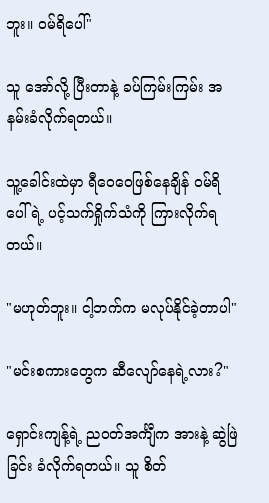ဘူး။ ဝမ်ရိပေါ်"

သူ အော်လို့ ပြီးတာနဲ့ ခပ်ကြမ်းကြမ်း အနမ်းခံလိုက်ရတယ်။

သူ့ခေါင်းထဲမှာ ရီဝေဝေဖြစ်နေချိန် ဝမ်ရိပေါ်ရဲ့ ပင့်သက်ရှိုက်သံကို ကြားလိုက်ရတယ်။

"မဟုတ်ဘူး။ ငါ့ဘက်က မလုပ်နိုင်ခဲ့တာပါ"

"မင်းစကားတွေက ဆီလျော်နေရဲ့လား?"

ရှောင်းကျန့်ရဲ့ ညဝတ်အင်္ကျီက အားနဲ့ ဆွဲဖြဲခြင်း ခံလိုက်ရတယ်။ သူ စိတ်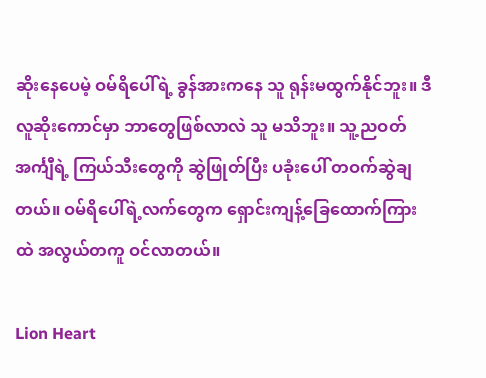ဆိုးနေပေမဲ့ ဝမ်ရိပေါ်ရဲ့ ခွန်အားကနေ သူ ရုန်းမထွက်နိုင်ဘူး။ ဒီလူဆိုးကောင်မှာ ဘာတွေဖြစ်လာလဲ သူ မသိဘူး။ သူ့ညဝတ်အင်္ကျီရဲ့ ကြယ်သီးတွေကို ဆွဲဖြုတ်ပြီး ပခုံးပေါ် တဝက်ဆွဲချတယ်။ ဝမ်ရိပေါ်ရဲ့လက်တွေက ရှောင်းကျန့်ခြေထောက်ကြားထဲ အလွယ်တကူ ဝင်လာတယ်။

Lion Heart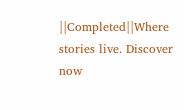||Completed||Where stories live. Discover now